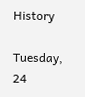History

Tuesday, 24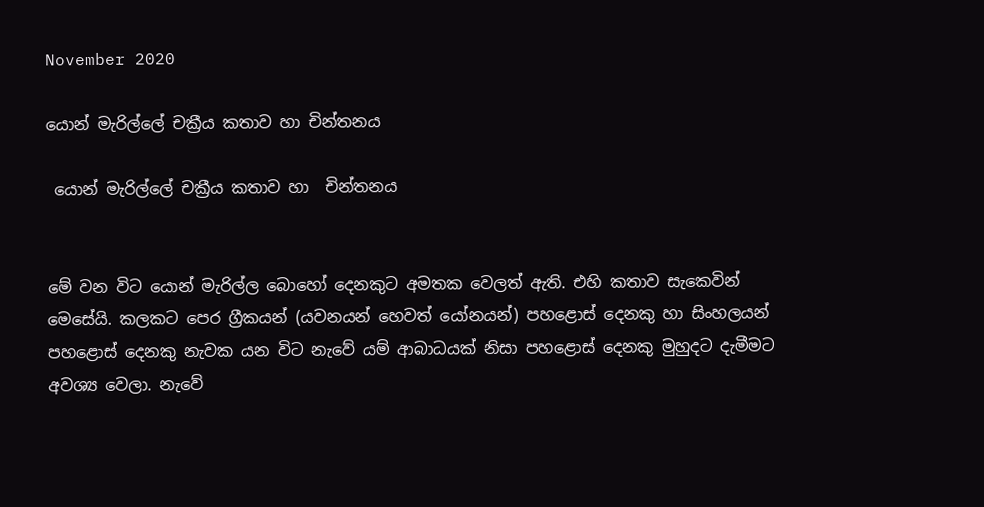November 2020

යොන් මැරිල්ලේ චක්‍රීය කතාව හා චින්තනය

 යොන් මැරිල්ලේ චක්‍රීය කතාව හා  චින්තනය


මේ වන විට යොන් මැරිල්ල බොහෝ දෙනකුට අමතක වෙලත් ඇති. එහි කතාව සැකෙවින් මෙසේයි. කලකට පෙර ග්‍රීකයන් (යවනයන් හෙවත් යෝනයන්) පහළොස් දෙනකු හා සිංහලයන් පහළොස් දෙනකු නැවක යන විට නැවේ යම් ආබාධයක් නිසා පහළොස් දෙනකු මුහුදට දැමීමට අවශ්‍ය වෙලා. නැවේ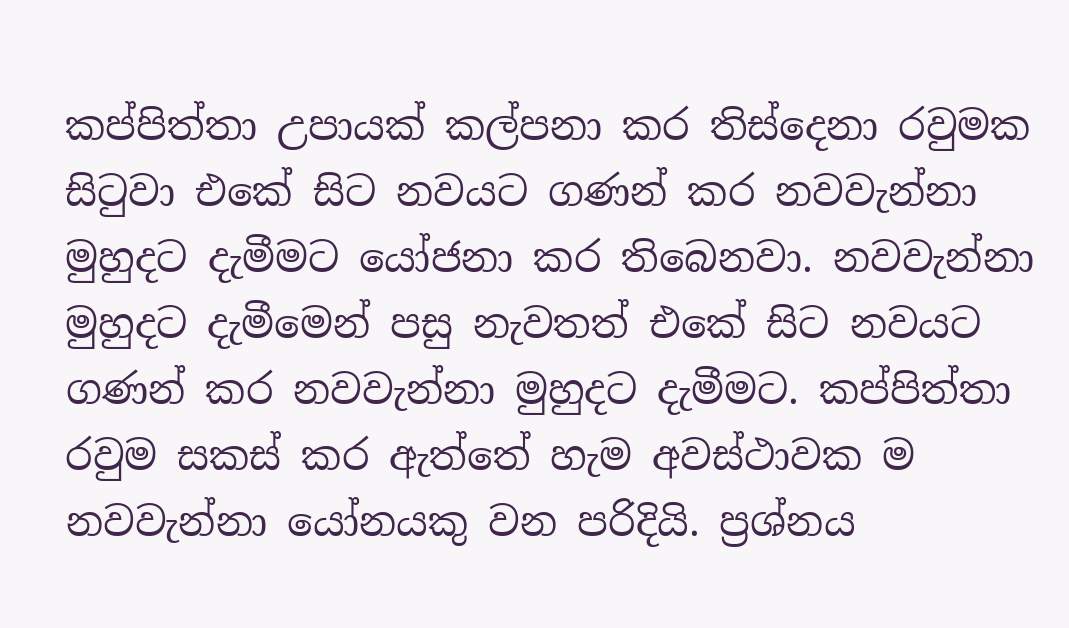කප්පිත්තා උපායක් කල්පනා කර තිස්දෙනා රවුමක සිටුවා එකේ සිට නවයට ගණන් කර නවවැන්නා මුහුදට දැමීමට යෝජනා කර තිබෙනවා. නවවැන්නා මුහුදට දැමීමෙන් පසු නැවතත් එකේ සිට නවයට ගණන් කර නවවැන්නා මුහුදට දැමීමට. කප්පිත්තා රවුම සකස් කර ඇත්තේ හැම අවස්ථාවක ම නවවැන්නා යෝනයකු වන පරිදියි. ප්‍රශ්නය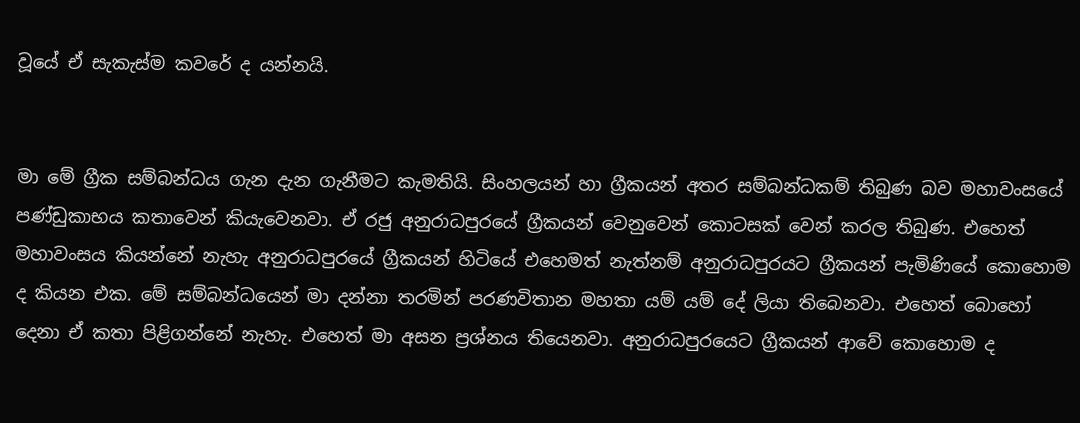වූයේ ඒ සැකැස්ම කවරේ ද යන්නයි.


මා මේ ග්‍රීක සම්බන්ධය ගැන දැන ගැනීමට කැමතියි. සිංහලයන් හා ග්‍රීකයන් අතර සම්බන්ධකම් තිබුණ බව මහාවංසයේ පණ්ඩුකාභය කතාවෙන් කියැවෙනවා. ඒ රජු අනුරාධපුරයේ ග්‍රීකයන් වෙනුවෙන් කොටසක් වෙන් කරල තිබුණ. එහෙත් මහාවංසය කියන්නේ නැහැ අනුරාධපුරයේ ග්‍රීකයන් හිටියේ එහෙමත් නැත්නම් අනුරාධපුරයට ග්‍රීකයන් පැමිණියේ කොහොම ද කියන එක. මේ සම්බන්ධයෙන් මා දන්නා තරමින් පරණවිතාන මහතා යම් යම් දේ ලියා තිබෙනවා. එහෙත් බොහෝ දෙනා ඒ කතා පිළිගන්නේ නැහැ. එහෙත් මා අසන ප්‍රශ්නය තියෙනවා. අනුරාධපුරයෙට ග්‍රීකයන් ආවේ කොහොම ද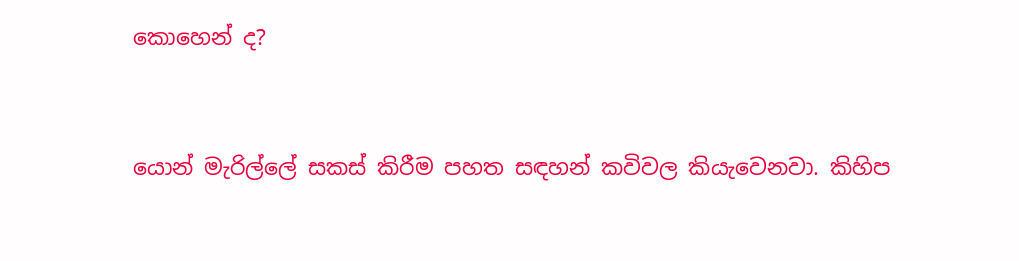කොහෙන් ද?


යොන් මැරිල්ලේ සකස් කිරීම පහත සඳහන් කවිවල කියැවෙනවා. කිහිප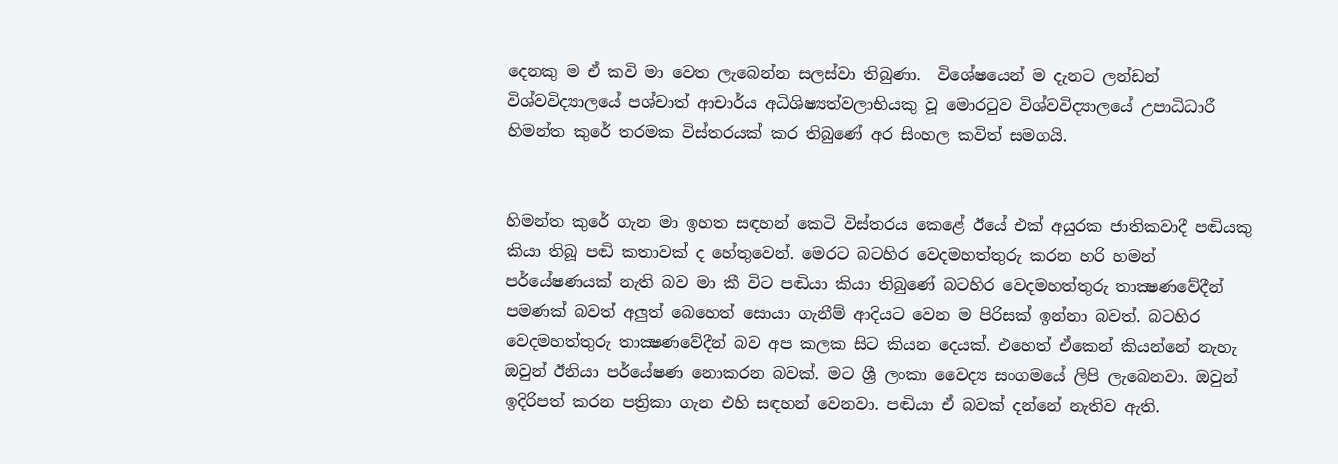දෙනකු ම ඒ කවි මා වෙත ලැබෙන්න සලස්වා තිබුණා.  විශේෂයෙන් ම දැනට ලන්ඩන් විශ්වවිද්‍යාලයේ පශ්චාත් ආචාර්ය අධිශිෂ්‍යත්වලාභියකු වූ මොරටුව විශ්වවිද්‍යාලයේ උපාධිධාරී හිමන්ත කුරේ තරමක විස්තරයක් කර තිබුණේ අර සිංහල කවිත් සමගයි.


හිමන්ත කුරේ ගැන මා ඉහත සඳහන් කෙටි විස්තරය කෙළේ ඊයේ එක් අයුරක ජාතිකවාදී පඬියකු කියා තිබූ පඬි කතාවක් ද හේතුවෙන්. මෙරට බටහිර වෙදමහත්තුරු කරන හරි හමන් පර්යේෂණයක් නැති බව මා කී විට පඬියා කියා තිබුණේ බටහිර වෙදමහත්තුරු තාක්‍ෂණවේදීන් පමණක් බවත් අලුත් බෙහෙත් සොයා ගැනීම් ආදියට වෙන ම පිරිසක් ඉන්නා බවත්. බටහිර වෙදමහත්තුරු තාක්‍ෂණවේදීන් බව අප කලක සිට කියන දෙයක්. එහෙත් ඒකෙන් කියන්නේ නැහැ ඔවුන් ඊනියා පර්යේෂණ නොකරන බවක්. මට ශ්‍රී ලංකා වෛද්‍ය සංගමයේ ලිපි ලැබෙනවා. ඔවුන් ඉදිරිපත් කරන පත්‍රිකා ගැන එහි සඳහන් වෙනවා. පඬියා ඒ බවක් දන්නේ නැතිව ඇති.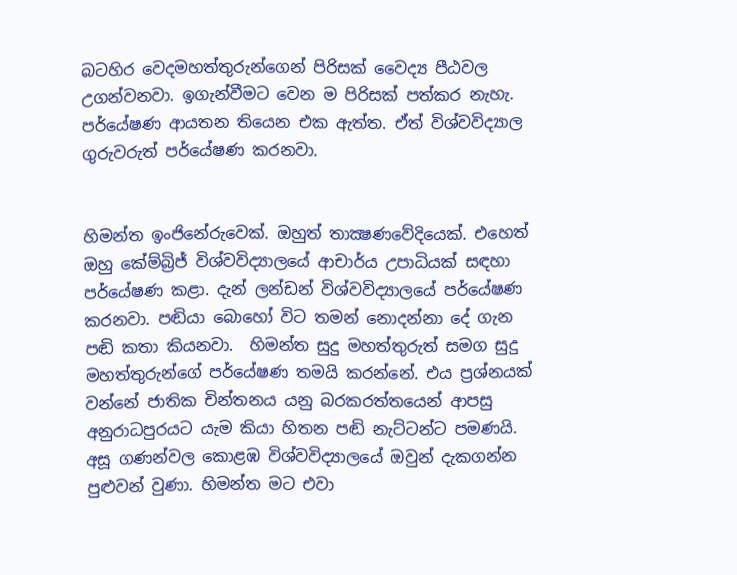බටහිර වෙදමහත්තුරුන්ගෙන් පිරිසක් වෛද්‍ය පීඨවල උගන්වනවා. ඉගැන්වීමට වෙන ම පිරිසක් පත්කර නැහැ. පර්යේෂණ ආයතන තියෙන එක ඇත්ත. ඒත් විශ්වවිද්‍යාල ගුරුවරුත් පර්යේෂණ කරනවා.


හිමන්ත ඉංජිනේරුවෙක්. ඔහුත් තාක්‍ෂණවේදියෙක්. එහෙත් ඔහු කේම්බ්‍රිජ් විශ්වවිද්‍යාලයේ ආචාර්ය උපාධියක් සඳහා පර්යේෂණ කළා. දැන් ලන්ඩන් විශ්වවිද්‍යාලයේ පර්යේෂණ කරනවා. පඬියා බොහෝ විට තමන් නොදන්නා දේ ගැන පඬි කතා කියනවා.  හිමන්ත සුදු මහත්තුරුත් සමග සුදු මහත්තුරුන්ගේ පර්යේෂණ තමයි කරන්නේ. එය ප්‍රශ්නයක් වන්නේ ජාතික චින්තනය යනු බරකරත්තයෙන් ආපසු අනුරාධපුරයට යැම කියා හිතන පඬි නැට්ටන්ට පමණයි. අසූ ගණන්වල කොළඹ විශ්වවිද්‍යාලයේ ඔවුන් දැකගන්න පුළුවන් වුණා. හිමන්ත මට එවා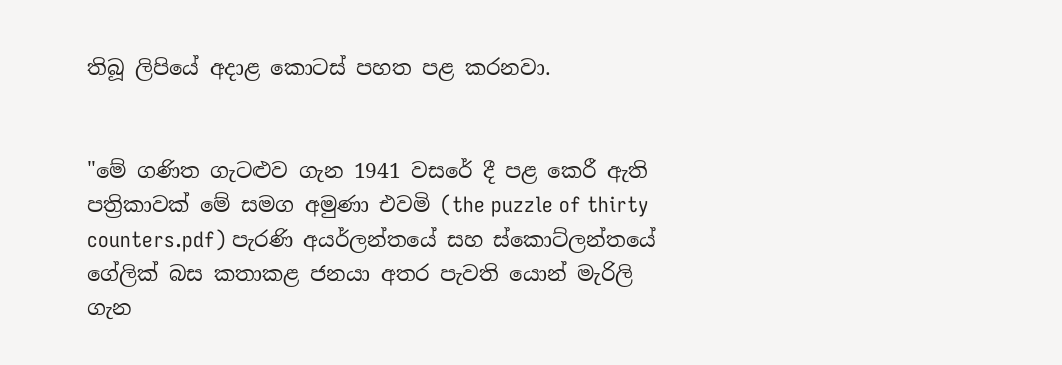තිබූ ලිපියේ අදාළ කොටස් පහත පළ කරනවා.


"මේ ගණිත ගැටළුව ගැන 1941 වසරේ දී පළ කෙරී ඇති පත්‍රිකාවක් මේ සමග අමුණා එවමි (the puzzle of thirty counters.pdf) පැරණි අයර්ලන්තයේ සහ ස්කොට්ලන්තයේ ගේලික් බස කතාකළ ජනයා අතර පැවති යොන් මැරිලි ගැන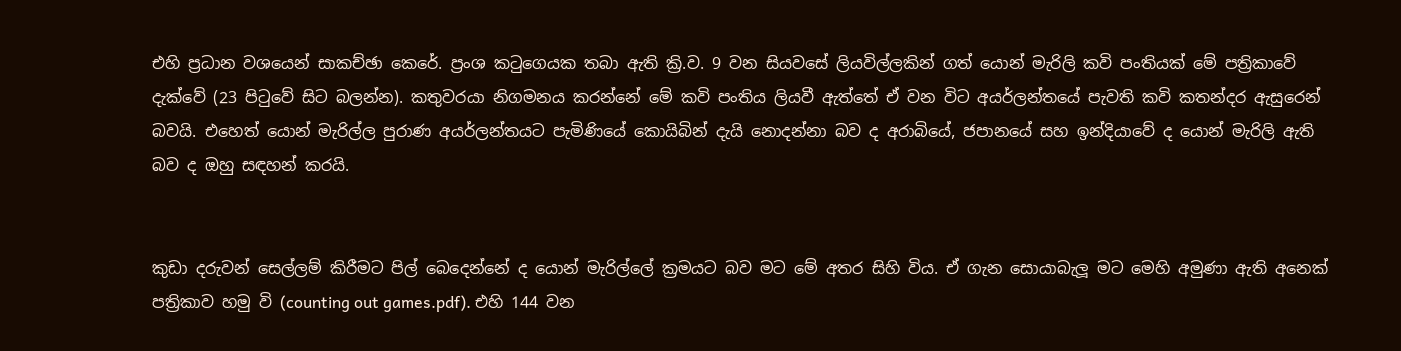එහි ප්‍රධාන වශයෙන් සාකච්ඡා කෙරේ. ප්‍රංශ කටුගෙයක තබා ඇති ක්‍රි.ව. 9 වන සියවසේ ලියවිල්ලකින් ගත් යොන් මැරිලි කවි පංතියක් මේ පත්‍රිකාවේ දැක්වේ (23 පිටුවේ සිට බලන්න). කතුවරයා නිගමනය කරන්නේ මේ කවි පංතිය ලියවී ඇත්තේ ඒ වන විට අයර්ලන්තයේ පැවති කවි කතන්දර ඇසුරෙන් බවයි. එහෙත් යොන් මැරිල්ල පුරාණ අයර්ලන්තයට පැමිණියේ කොයිබින් දැයි නොදන්නා බව ද අරාබියේ, ජපානයේ සහ ඉන්දියාවේ ද යොන් මැරිලි ඇති බව ද ඔහු සඳහන් කරයි.


කුඩා දරුවන් සෙල්ලම් කිරීමට පිල් බෙදෙන්නේ ද යොන් මැරිල්ලේ ක්‍රමයට බව මට මේ අතර සිහි විය. ඒ ගැන සොයාබැලූ මට මෙහි අමුණා ඇති අනෙක් පත්‍රිකාව හමු වි (counting out games.pdf). එහි 144 වන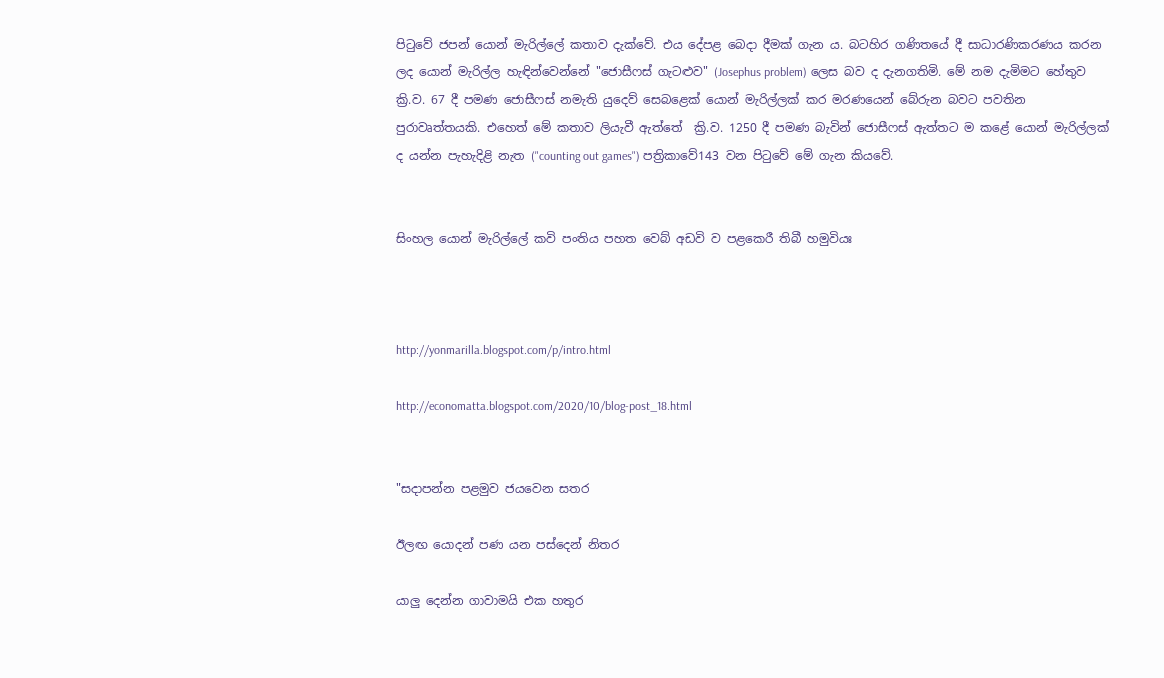පිටුවේ ජපන් යොන් මැරිල්ලේ කතාව දැක්වේ. එය දේපළ බෙදා දීමක් ගැන ය. බටහිර ගණිතයේ දී සාධාරණිකරණය කරන ලද යොන් මැරිල්ල හැඳින්වෙන්නේ "ජොසීෆස් ගැටළුව" (Josephus problem) ලෙස බව ද දැනගතිමි. මේ නම දැමිමට හේතුව ක්‍රි.ව. 67 දී පමණ ජොසීෆස් නමැති යුදෙව් සෙබළෙක් යොන් මැරිල්ලක් කර මරණයෙන් බේරුන බවට පවතින පුරාවෘත්තයකි. එහෙත් මේ කතාව ලියැවී ඇත්තේ  ක්‍රි.ව. 1250 දී පමණ බැවින් ජොසීෆස් ඇත්තට ම කළේ යොන් මැරිල්ලක් ද යන්න පැහැදිළි නැත ("counting out games") පත්‍රිකාවේ143 වන පිටුවේ මේ ගැන කියවේ.


සිංහල යොන් මැරිල්ලේ කවි පංතිය පහත වෙබ් අඩවි ව පළකෙරී තිබී හමුවියඃ



http://yonmarilla.blogspot.com/p/intro.html

http://economatta.blogspot.com/2020/10/blog-post_18.html


"සදාපන්න පළමුව ජයවෙන සතර

ඊලඟ යොදන් පණ යන පස්දෙන් නිතර

යාලු දෙන්න ගාවාමයි එක හතුර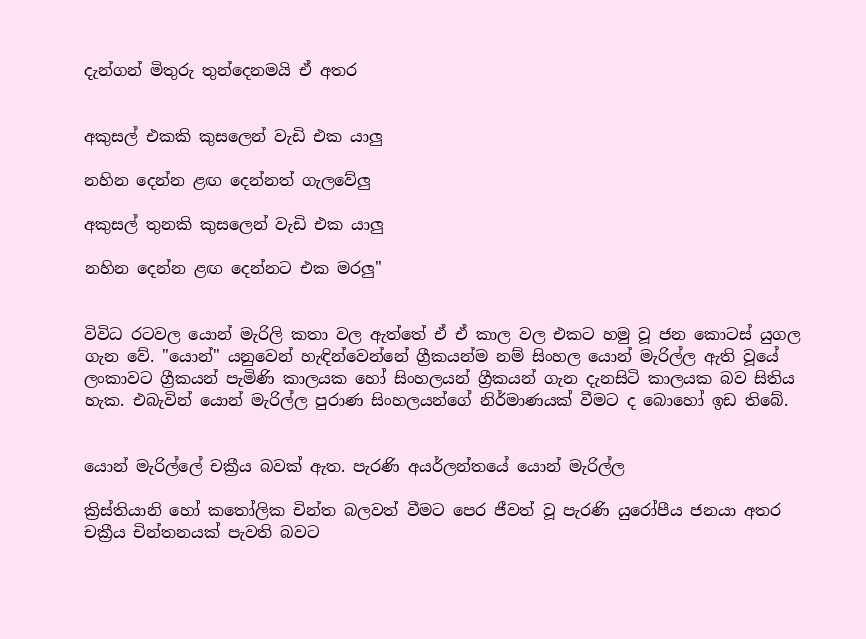දැන්ගන් මිතුරු තුන්දෙනමයි ඒ අතර


අකුසල් එකකි කුසලෙන් වැඩි එක යාලු

නහින දෙන්න ළඟ දෙන්නත් ගැලවේලු

අකුසල් තුනකි කුසලෙන් වැඩි එක යාලු

නහින දෙන්න ළඟ දෙන්නට එක මරලු"


විවිධ රටවල යොන් මැරිලි කතා වල ඇත්තේ ඒ ඒ කාල වල එකට හමු වූ ජන කොටස් යුගල ගැන වේ. "යොන්" යනුවෙන් හැඳින්වෙන්නේ ග්‍රීකයන්ම නම් සිංහල යොන් මැරිල්ල ඇති වූයේ ලංකාවට ග්‍රීකයන් පැමිණි කාලයක හෝ සිංහලයන් ග්‍රීකයන් ගැන දැනසිටි කාලයක බව සිතිය හැක. එබැවින් යොන් මැරිල්ල පුරාණ සිංහලයන්ගේ නිර්මාණයක් වීමට ද බොහෝ ඉඩ තිබේ.


යොන් මැරිල්ලේ චක්‍රීය බවක් ඇත. පැරණි අයර්ලන්තයේ යොන් මැරිල්ල

ක්‍රිස්තියානි හෝ කතෝලික චින්ත බලවත් වීමට පෙර ජීවත් වූ පැරණි යුරෝපීය ජනයා අතර චක්‍රීය චින්තනයක් පැවති බවට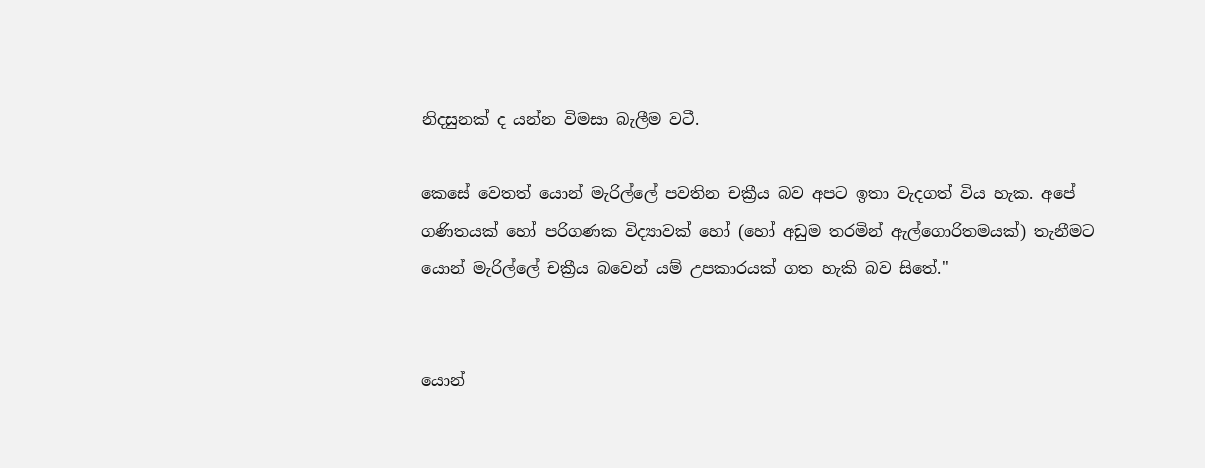නිදසුනක් ද යන්න විමසා බැලීම වටී.

කෙසේ වෙතත් යොන් මැරිල්ලේ පවතින චක්‍රීය බව අපට ඉතා වැදගත් විය හැක. අපේ ගණිතයක් හෝ පරිගණක විද්‍යාවක් හෝ (හෝ අඩුම තරමින් ඇල්ගොරිතමයක්) තැනීමට යොන් මැරිල්ලේ චක්‍රීය බවෙන් යම් උපකාරයක් ගත හැකි බව සිතේ."


යොන්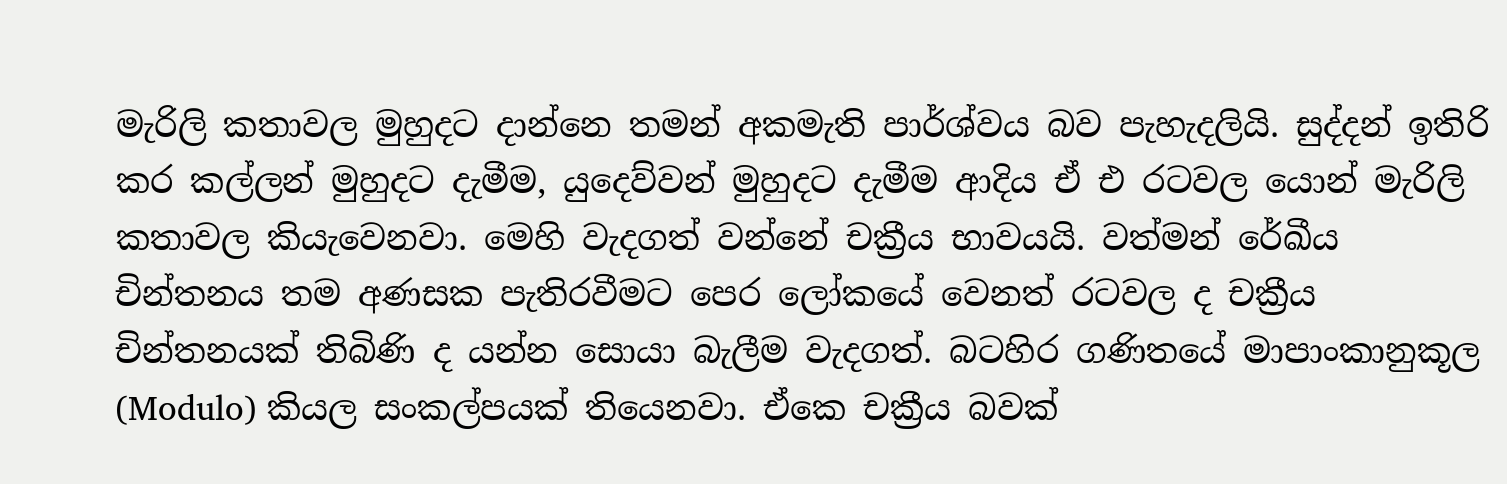මැරිලි කතාවල මුහුදට දාන්නෙ තමන් අකමැති පාර්ශ්වය බව පැහැදලියි. සුද්දන් ඉතිරි කර කල්ලන් මුහුදට දැමීම, යුදෙව්වන් මුහුදට දැමීම ආදිය ඒ එ රටවල යොන් මැරිලි කතාවල කියැවෙනවා. මෙහි වැදගත් වන්නේ චක්‍රීය භාවයයි. වත්මන් රේඛීය චින්තනය තම අණසක පැතිරවීමට පෙර ලෝකයේ වෙනත් රටවල ද චක්‍රීය චින්තනයක් තිබිණි ද යන්න සොයා බැලීම වැදගත්. බටහිර ගණිතයේ මාපාංකානුකූල (Modulo) කියල සංකල්පයක් තියෙනවා. ඒකෙ චක්‍රීය බවක්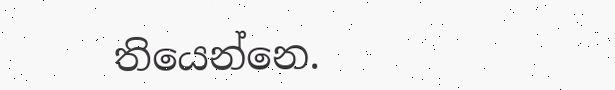තියෙන්නෙ.